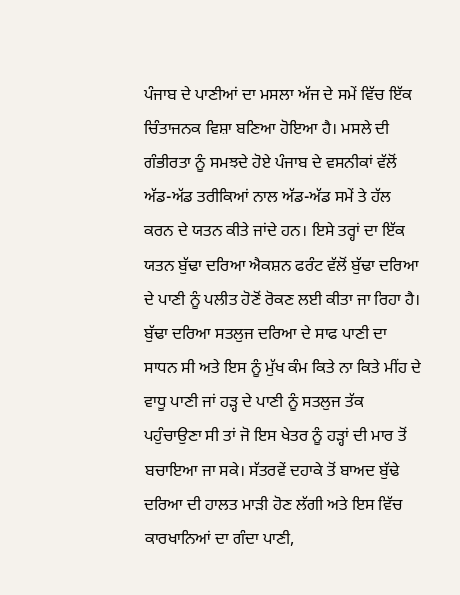ਪੰਜਾਬ ਦੇ ਪਾਣੀਆਂ ਦਾ ਮਸਲਾ ਅੱਜ ਦੇ ਸਮੇਂ ਵਿੱਚ ਇੱਕ ਚਿੰਤਾਜਨਕ ਵਿਸ਼ਾ ਬਣਿਆ ਹੋਇਆ ਹੈ। ਮਸਲੇ ਦੀ ਗੰਭੀਰਤਾ ਨੂੰ ਸਮਝਦੇ ਹੋਏ ਪੰਜਾਬ ਦੇ ਵਸਨੀਕਾਂ ਵੱਲੋਂ ਅੱਡ-ਅੱਡ ਤਰੀਕਿਆਂ ਨਾਲ ਅੱਡ-ਅੱਡ ਸਮੇਂ ਤੇ ਹੱਲ ਕਰਨ ਦੇ ਯਤਨ ਕੀਤੇ ਜਾਂਦੇ ਹਨ। ਇਸੇ ਤਰ੍ਹਾਂ ਦਾ ਇੱਕ ਯਤਨ ਬੁੱਢਾ ਦਰਿਆ ਐਕਸ਼ਨ ਫਰੰਟ ਵੱਲੋਂ ਬੁੱਢਾ ਦਰਿਆ ਦੇ ਪਾਣੀ ਨੂੰ ਪਲੀਤ ਹੋਣੋਂ ਰੋਕਣ ਲਈ ਕੀਤਾ ਜਾ ਰਿਹਾ ਹੈ। ਬੁੱਢਾ ਦਰਿਆ ਸਤਲੁਜ ਦਰਿਆ ਦੇ ਸਾਫ ਪਾਣੀ ਦਾ ਸਾਧਨ ਸੀ ਅਤੇ ਇਸ ਨੂੰ ਮੁੱਖ ਕੰਮ ਕਿਤੇ ਨਾ ਕਿਤੇ ਮੀਂਹ ਦੇ ਵਾਧੂ ਪਾਣੀ ਜਾਂ ਹੜ੍ਹ ਦੇ ਪਾਣੀ ਨੂੰ ਸਤਲੁਜ ਤੱਕ ਪਹੁੰਚਾਉਣਾ ਸੀ ਤਾਂ ਜੋ ਇਸ ਖੇਤਰ ਨੂੰ ਹੜ੍ਹਾਂ ਦੀ ਮਾਰ ਤੋਂ ਬਚਾਇਆ ਜਾ ਸਕੇ। ਸੱਤਰਵੇਂ ਦਹਾਕੇ ਤੋਂ ਬਾਅਦ ਬੁੱਢੇ ਦਰਿਆ ਦੀ ਹਾਲਤ ਮਾੜੀ ਹੋਣ ਲੱਗੀ ਅਤੇ ਇਸ ਵਿੱਚ ਕਾਰਖਾਨਿਆਂ ਦਾ ਗੰਦਾ ਪਾਣੀ,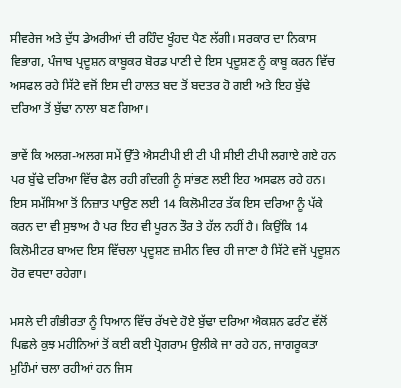ਸੀਵਰੇਜ ਅਤੇ ਦੁੱਧ ਡੇਅਰੀਆਂ ਦੀ ਰਹਿੰਦ ਖੂੰਹਦ ਪੈਣ ਲੱਗੀ। ਸਰਕਾਰ ਦਾ ਨਿਕਾਸ ਵਿਭਾਗ, ਪੰਜਾਬ ਪ੍ਰਦੂਸ਼ਨ ਕਾਬੂਕਰ ਬੋਰਡ ਪਾਣੀ ਦੇ ਇਸ ਪ੍ਰਦੂਸ਼ਣ ਨੂੰ ਕਾਬੂ ਕਰਨ ਵਿੱਚ ਅਸਫਲ ਰਹੇ ਸਿੱਟੇ ਵਜੋਂ ਇਸ ਦੀ ਹਾਲਤ ਬਦ ਤੋਂ ਬਦਤਰ ਹੋ ਗਈ ਅਤੇ ਇਹ ਬੁੱਢੇ ਦਰਿਆ ਤੋਂ ਬੁੱਢਾ ਨਾਲਾ ਬਣ ਗਿਆ।

ਭਾਵੇਂ ਕਿ ਅਲਗ-ਅਲਗ ਸਮੇਂ ਉੱਤੇ ਐਸਟੀਪੀ ਈ ਟੀ ਪੀ ਸੀਈ ਟੀਪੀ ਲਗਾਏ ਗਏ ਹਨ ਪਰ ਬੁੱਢੇ ਦਰਿਆ ਵਿੱਚ ਫੈਲ ਰਹੀ ਗੰਦਗੀ ਨੂੰ ਸਾਂਭਣ ਲਈ ਇਹ ਅਸਫਲ ਰਹੇ ਹਨ। ਇਸ ਸਮੱਸਿਆ ਤੋਂ ਨਿਜ਼ਾਤ ਪਾਉਣ ਲਈ 14 ਕਿਲੋਮੀਟਰ ਤੱਕ ਇਸ ਦਰਿਆ ਨੂੰ ਪੱਕੇ ਕਰਨ ਦਾ ਵੀ ਸੁਝਾਅ ਹੈ ਪਰ ਇਹ ਵੀ ਪੂਰਨ ਤੌਰ ਤੇ ਹੱਲ ਨਹੀਂ ਹੈ। ਕਿਉਂਕਿ 14 ਕਿਲੋਮੀਟਰ ਬਾਅਦ ਇਸ ਵਿੱਚਲਾ ਪ੍ਰਦੂਸ਼ਣ ਜ਼ਮੀਨ ਵਿਚ ਹੀ ਜਾਣਾ ਹੈ ਸਿੱਟੇ ਵਜੋਂ ਪ੍ਰਦੂਸ਼ਨ ਹੋਰ ਵਧਦਾ ਰਹੇਗਾ।

ਮਸਲੇ ਦੀ ਗੰਭੀਰਤਾ ਨੂੰ ਧਿਆਨ ਵਿੱਚ ਰੱਖਦੇ ਹੋਏ ਬੁੱਢਾ ਦਰਿਆ ਐਕਸ਼ਨ ਫਰੰਟ ਵੱਲੋਂ ਪਿਛਲੇ ਕੁਝ ਮਹੀਨਿਆਂ ਤੋਂ ਕਈ ਕਈ ਪ੍ਰੋਗਰਾਮ ਉਲੀਕੇ ਜਾ ਰਹੇ ਹਨ, ਜਾਗਰੂਕਤਾ ਮੁਹਿੰਮਾਂ ਚਲਾ ਰਹੀਆਂ ਹਨ ਜਿਸ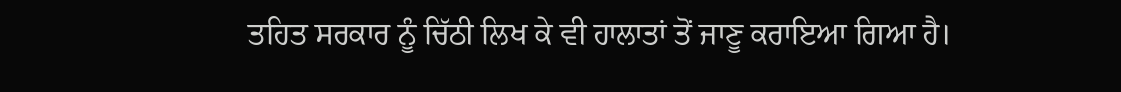ਤਹਿਤ ਸਰਕਾਰ ਨੂੰ ਚਿੱਠੀ ਲਿਖ ਕੇ ਵੀ ਹਾਲਾਤਾਂ ਤੋਂ ਜਾਣੂ ਕਰਾਇਆ ਗਿਆ ਹੈ।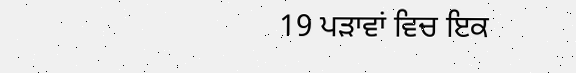19 ਪੜਾਵਾਂ ਵਿਚ ਇਕ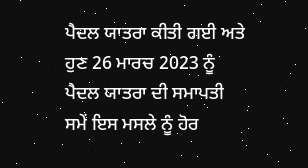ਪੈਦਲ ਯਾਤਰਾ ਕੀਤੀ ਗਈ ਅਤੇ ਹੁਣ 26 ਮਾਰਚ 2023 ਨੂੰ ਪੈਦਲ ਯਾਤਰਾ ਦੀ ਸਮਾਪਤੀ ਸਮੇਂ ਇਸ ਮਸਲੇ ਨੂੰ ਹੋਰ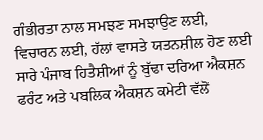ਗੰਭੀਰਤਾ ਨਾਲ ਸਮਝਣ ਸਮਝਾਉਣ ਲਈ, ਵਿਚਾਰਨ ਲਈ, ਹੱਲਾਂ ਵਾਸਤੇ ਯਤਨਸ਼ੀਲ ਹੋਣ ਲਈ ਸਾਰੇ ਪੰਜਾਬ ਹਿਤੈਸ਼ੀਆਂ ਨੂੰ ਬੁੱਢਾ ਦਰਿਆ ਐਕਸ਼ਨ ਫਰੰਟ ਅਤੇ ਪਬਲਿਕ ਐਕਸ਼ਨ ਕਮੇਟੀ ਵੱਲੋਂ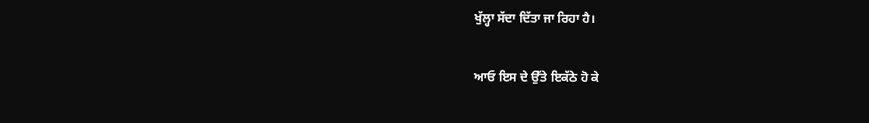ਖੁੱਲ੍ਹਾ ਸੱਦਾ ਦਿੱਤਾ ਜਾ ਰਿਹਾ ਹੈ।

ਆਓ ਇਸ ਦੇ ਉੱਤੇ ਇਕੱਠੇ ਹੋ ਕੇ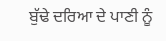ਬੁੱਢੇ ਦਰਿਆ ਦੇ ਪਾਣੀ ਨੂੰ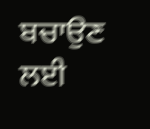ਬਚਾਉਣ ਲਈ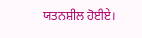ਯਤਨਸ਼ੀਲ ਹੋਈਏ।